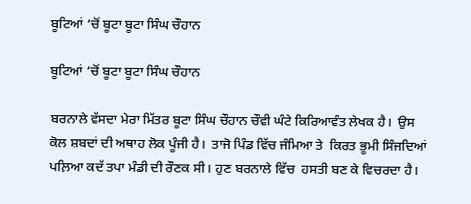ਬੂਟਿਆਂ ‘ਚੋਂ ਬੂਟਾ ਬੂਟਾ ਸਿੰਘ ਚੌਹਾਨ

ਬੂਟਿਆਂ ‘ਚੋਂ ਬੂਟਾ ਬੂਟਾ ਸਿੰਘ ਚੌਹਾਨ

ਬਰਨਾਲੇ ਵੱਸਦਾ ਮੇਰਾ ਮਿੱਤਰ ਬੂਟਾ ਸਿੰਘ ਚੌਹਾਨ ਚੌਵੀ ਘੰਟੇ ਕਿਰਿਆਵੰਤ ਲੇਖਕ ਹੈ।  ਉਸ ਕੋਲ ਸ਼ਬਦਾਂ ਦੀ ਅਥਾਹ ਲੋਕ ਪੂੰਜੀ ਹੈ।  ਤਾਜੋ ਪਿੰਡ ਵਿੱਚ ਜੰਮਿਆ ਤੇ  ਕਿਰਤ ਭੂਮੀ ਸਿੰਜਦਿਆਂ ਪਲ਼ਿਆ ਕਦੱ ਤਪਾ ਮੰਡੀ ਦੀ ਰੌਣਕ ਸੀ। ਹੁਣ ਬਰਨਾਲੇ ਵਿੱਚ  ਹਸਤੀ ਬਣ ਕੇ ਵਿਚਰਦਾ ਹੈ।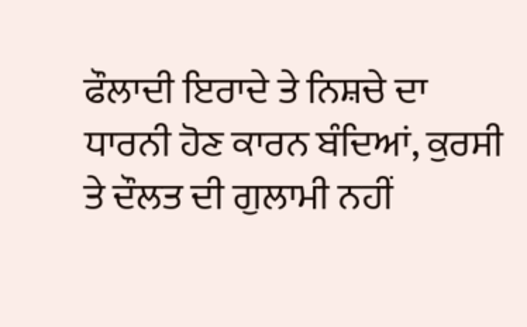ਫੌਲਾਦੀ ਇਰਾਦੇ ਤੇ ਨਿਸ਼ਚੇ ਦਾ ਧਾਰਨੀ ਹੋਣ ਕਾਰਨ ਬੰਦਿਆਂ, ਕੁਰਸੀ ਤੇ ਦੌਲਤ ਦੀ ਗੁਲਾਮੀ ਨਹੀਂ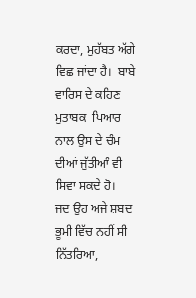ਕਰਦਾ, ਮੁਹੱਬਤ ਅੱਗੇ ਵਿਛ ਜਾਂਦਾ ਹੈ।  ਬਾਬੇ ਵਾਰਿਸ ਦੇ ਕਹਿਣ ਮੁਤਾਬਕ  ਪਿਆਰ ਨਾਲ ਉਸ ਦੇ ਚੰਮ ਦੀਆਂ ਜੁੱਤੀਆੰ ਵੀ ਸਿਵਾ ਸਕਦੇ ਹੋ।
ਜਦ ਉਹ ਅਜੇ ਸ਼ਬਦ ਭੂਮੀ ਵਿੱਚ ਨਹੀਂ ਸੀ ਨਿੱਤਰਿਆ,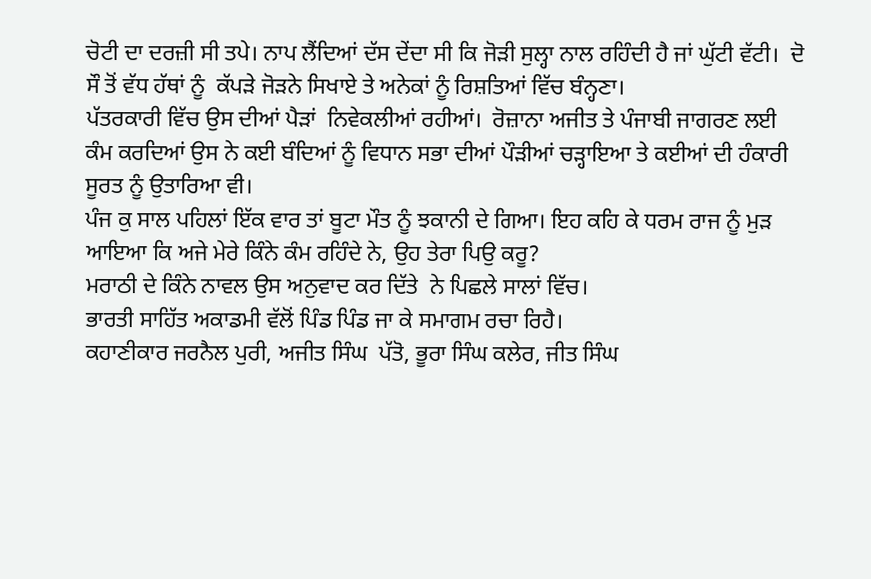ਚੋਟੀ ਦਾ ਦਰਜ਼ੀ ਸੀ ਤਪੇ। ਨਾਪ ਲੈਂਦਿਆਂ ਦੱਸ ਦੇਂਦਾ ਸੀ ਕਿ ਜੋੜੀ ਸੁਲ੍ਹਾ ਨਾਲ ਰਹਿੰਦੀ ਹੈ ਜਾਂ ਘੁੱਟੀ ਵੱਟੀ।  ਦੋ ਸੌ ਤੋਂ ਵੱਧ ਹੱਥਾਂ ਨੂੰ  ਕੱਪੜੇ ਜੋੜਨੇ ਸਿਖਾਏ ਤੇ ਅਨੇਕਾਂ ਨੂੰ ਰਿਸ਼ਤਿਆਂ ਵਿੱਚ ਬੰਨ੍ਹਣਾ।
ਪੱਤਰਕਾਰੀ ਵਿੱਚ ਉਸ ਦੀਆਂ ਪੈੜਾਂ  ਨਿਵੇਕਲੀਆਂ ਰਹੀਆਂ।  ਰੋਜ਼ਾਨਾ ਅਜੀਤ ਤੇ ਪੰਜਾਬੀ ਜਾਗਰਣ ਲਈ ਕੰਮ ਕਰਦਿਆਂ ਉਸ ਨੇ ਕਈ ਬੰਦਿਆਂ ਨੂੰ ਵਿਧਾਨ ਸਭਾ ਦੀਆਂ ਪੌੜੀਆਂ ਚੜ੍ਹਾਇਆ ਤੇ ਕਈਆਂ ਦੀ ਹੰਕਾਰੀ ਸੂਰਤ ਨੂੰ ਉਤਾਰਿਆ ਵੀ।
ਪੰਜ ਕੁ ਸਾਲ ਪਹਿਲਾਂ ਇੱਕ ਵਾਰ ਤਾਂ ਬੂਟਾ ਮੌਤ ਨੂੰ ਝਕਾਨੀ ਦੇ ਗਿਆ। ਇਹ ਕਹਿ ਕੇ ਧਰਮ ਰਾਜ ਨੂੰ ਮੁੜ ਆਇਆ ਕਿ ਅਜੇ ਮੇਰੇ ਕਿੰਨੇ ਕੰਮ ਰਹਿੰਦੇ ਨੇ, ਉਹ ਤੇਰਾ ਪਿਉ ਕਰੂ?
ਮਰਾਠੀ ਦੇ ਕਿੰਨੇ ਨਾਵਲ ਉਸ ਅਨੁਵਾਦ ਕਰ ਦਿੱਤੇ  ਨੇ ਪਿਛਲੇ ਸਾਲਾਂ ਵਿੱਚ।
ਭਾਰਤੀ ਸਾਹਿੱਤ ਅਕਾਡਮੀ ਵੱਲੋਂ ਪਿੰਡ ਪਿੰਡ ਜਾ ਕੇ ਸਮਾਗਮ ਰਚਾ ਰਿਹੈ।
ਕਹਾਣੀਕਾਰ ਜਰਨੈਲ ਪੁਰੀ, ਅਜੀਤ ਸਿੰਘ  ਪੱਤੋ, ਭੂਰਾ ਸਿੰਘ ਕਲੇਰ, ਜੀਤ ਸਿੰਘ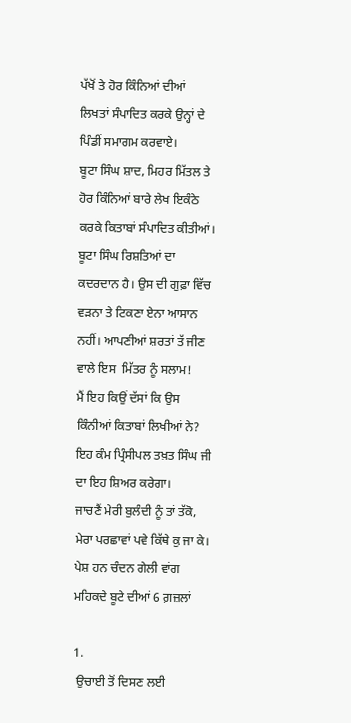ਪੱਖੋਂ ਤੇ ਹੋਰ ਕਿੰਨਿਆਂ ਦੀਆਂ  ਲਿਖਤਾਂ ਸੰਪਾਦਿਤ ਕਰਕੇ ਉਨ੍ਹਾਂ ਦੇ ਪਿੰਡੀਂ ਸਮਾਗਮ ਕਰਵਾਏ।
ਬੂਟਾ ਸਿੰਘ ਸ਼ਾਦ, ਮਿਹਰ ਮਿੱਤਲ ਤੇ ਹੋਰ ਕਿੰਨਿਆਂ ਬਾਰੇ ਲੇਖ ਇਕੰਠੇ ਕਰਕੇ ਕਿਤਾਬਾਂ ਸੰਪਾਦਿਤ ਕੀਤੀਆਂ।
ਬੂਟਾ ਸਿੰਘ ਰਿਸ਼ਤਿਆਂ ਦਾ ਕਦਰਦਾਨ ਹੈ। ਉਸ ਦੀ ਗੁਫ਼ਾ ਵਿੱਚ ਵੜਨਾ ਤੇ ਟਿਕਣਾ ਏਨਾ ਆਸਾਨ ਨਹੀਂ। ਆਪਣੀਆਂ ਸ਼ਰਤਾਂ ਤੱ ਜੀਣ ਵਾਲੇ ਇਸ  ਮਿੱਤਰ ਨੂੰ ਸਲਾਮ!
ਮੈਂ ਇਹ ਕਿਉਂ ਦੱਸਾਂ ਕਿ ਉਸ ਕਿੰਨੀਆਂ ਕਿਤਾਬਾਂ ਲਿਖੀਆਂ ਨੇ? ਇਹ ਕੰਮ ਪ੍ਰਿੰਸੀਪਲ ਤਖ਼ਤ ਸਿੰਘ ਜੀ ਦਾ ਇਹ ਸ਼ਿਅਰ ਕਰੇਗਾ।
ਜਾਚਣੈਂ ਮੇਰੀ ਬੁਲੰਦੀ ਨੂੰ ਤਾਂ ਤੱਕੋ,
ਮੇਰਾ ਪਰਛਾਵਾਂ ਪਵੇ ਕਿੱਥੇ ਕੁ ਜਾ ਕੇ।
ਪੇਸ਼ ਹਨ ਚੰਦਨ ਗੇਲੀ ਵਾਂਗ ਮਹਿਕਦੇ ਬੂਟੇ ਦੀਆਂ 6 ਗ਼ਜ਼ਲਾਂ

1.
 ਉਚਾਈ ਤੋਂ ਦਿਸਣ ਲਈ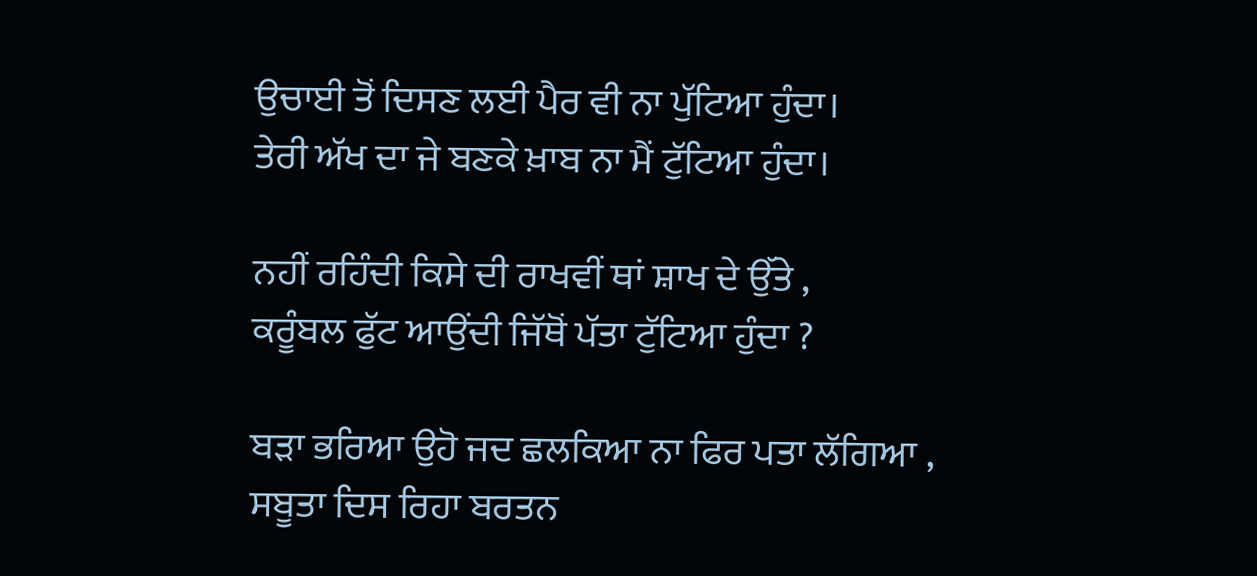ਉਚਾਈ ਤੋਂ ਦਿਸਣ ਲਈ ਪੈਰ ਵੀ ਨਾ ਪੁੱਟਿਆ ਹੁੰਦਾ।
ਤੇਰੀ ਅੱਖ ਦਾ ਜੇ ਬਣਕੇ ਖ਼ਾਬ ਨਾ ਮੈਂ ਟੁੱਟਿਆ ਹੁੰਦਾ।

ਨਹੀਂ ਰਹਿੰਦੀ ਕਿਸੇ ਦੀ ਰਾਖਵੀਂ ਥਾਂ ਸ਼ਾਖ ਦੇ ਉੱਤੇ ,
ਕਰੂੰਬਲ ਫੁੱਟ ਆਉਂਦੀ ਜਿੱਥੋਂ ਪੱਤਾ ਟੁੱਟਿਆ ਹੁੰਦਾ ?

ਬੜਾ ਭਰਿਆ ਉਹੋ ਜਦ ਛਲਕਿਆ ਨਾ ਫਿਰ ਪਤਾ ਲੱਗਿਆ ,
ਸਬੂਤਾ ਦਿਸ ਰਿਹਾ ਬਰਤਨ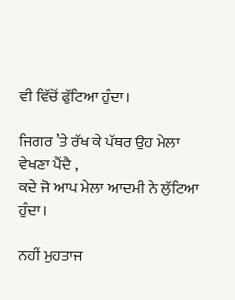ਵੀ ਵਿੱਚੋਂ ਫੁੱਟਿਆ ਹੁੰਦਾ।

ਜਿਗਰ ’ਤੇ ਰੱਖ ਕੇ ਪੱਥਰ ਉਹ ਮੇਲਾ ਵੇਖਣਾ ਪੈਂਦੈ ,
ਕਦੇ ਜੋ ਆਪ ਮੇਲਾ ਆਦਮੀ ਨੇ ਲੁੱਟਿਆ ਹੁੰਦਾ।

ਨਹੀਂ ਮੁਹਤਾਜ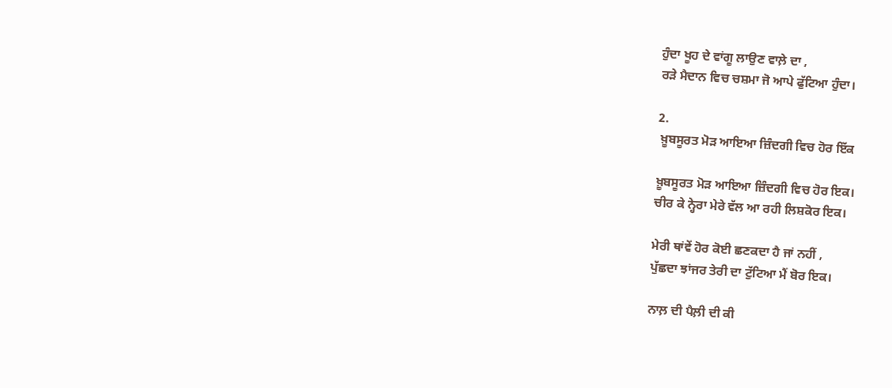ਹੁੰਦਾ ਖੂਹ ਦੇ ਵਾਂਗੂ ਲਾਉਣ ਵਾਲ਼ੇ ਦਾ ,
ਰੜੇ ਮੈਦਾਨ ਵਿਚ ਚਸ਼ਮਾ ਜੋ ਆਪੇ ਫੁੱਟਿਆ ਹੁੰਦਾ।

2.
 ਖ਼ੂਬਸੂਰਤ ਮੋੜ ਆਇਆ ਜ਼ਿੰਦਗੀ ਵਿਚ ਹੋਰ ਇੱਕ

ਖ਼ੂਬਸੂਰਤ ਮੋੜ ਆਇਆ ਜ਼ਿੰਦਗੀ ਵਿਚ ਹੋਰ ਇਕ।
ਚੀਰ ਕੇ ਨ੍ਹੇਰਾ ਮੇਰੇ ਵੱਲ ਆ ਰਹੀ ਲਿਸ਼ਕੋਰ ਇਕ।

ਮੇਰੀ ਥਾਂਵੇਂ ਹੋਰ ਕੋਈ ਛਣਕਦਾ ਹੈ ਜਾਂ ਨਹੀਂ ,
ਪੁੱਛਦਾ ਝਾਂਜਰ ਤੇਰੀ ਦਾ ਟੁੱਟਿਆ ਮੈਂ ਬੋਰ ਇਕ।

ਨਾਲ਼ ਦੀ ਪੈਲ਼ੀ ਦੀ ਕੀ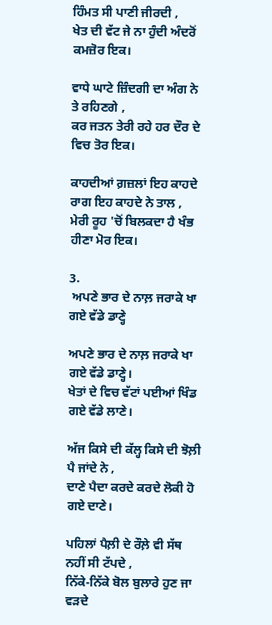ਹਿੰਮਤ ਸੀ ਪਾਣੀ ਜੀਰਦੀ ,
ਖੇਤ ਦੀ ਵੱਟ ਜੇ ਨਾ ਹੁੰਦੀ ਅੰਦਰੋਂ ਕਮਜ਼ੋਰ ਇਕ।

ਵਾਧੇ ਘਾਟੇ ਜ਼ਿੰਦਗੀ ਦਾ ਅੰਗ ਨੇ ਤੇ ਰਹਿਣਗੇ ,
ਕਰ ਜਤਨ ਤੇਰੀ ਰਹੇ ਹਰ ਦੌਰ ਦੇ ਵਿਚ ਤੋਰ ਇਕ।

ਕਾਹਦੀਆਂ ਗ਼ਜ਼ਲਾਂ ਇਹ ਕਾਹਦੇ ਰਾਗ ਇਹ ਕਾਹਦੇ ਨੇ ਤਾਲ ,
ਮੇਰੀ ਰੂਹ 'ਚੋਂ ਬਿਲਕਦਾ ਹੈ ਖੰਭ ਹੀਣਾ ਮੋਰ ਇਕ।

3.
 ਅਪਣੇ ਭਾਰ ਦੇ ਨਾਲ਼ ਜਰਾਕੇ ਖਾ ਗਏ ਵੱਡੇ ਡਾਣ੍ਹੇ

ਅਪਣੇ ਭਾਰ ਦੇ ਨਾਲ਼ ਜਰਾਕੇ ਖਾ ਗਏ ਵੱਡੇ ਡਾਣ੍ਹੇ।
ਖੇਤਾਂ ਦੇ ਵਿਚ ਵੱਟਾਂ ਪਈਆਂ ਖਿੰਡ ਗਏ ਵੱਡੇ ਲਾਣੇ।

ਅੱਜ ਕਿਸੇ ਦੀ ਕੱਲ੍ਹ ਕਿਸੇ ਦੀ ਝੋਲ਼ੀ ਪੈ ਜਾਂਦੇ ਨੇ ,
ਦਾਣੇ ਪੈਦਾ ਕਰਦੇ ਕਰਦੇ ਲੋਕੀ ਹੋ ਗਏ ਦਾਣੇ।

ਪਹਿਲਾਂ ਪੈਲ਼ੀ ਦੇ ਰੌਲ਼ੇ ਵੀ ਸੱਥ ਨਹੀਂ ਸੀ ਟੱਪਦੇ ,
ਨਿੱਕੇ-ਨਿੱਕੇ ਬੋਲ ਬੁਲਾਰੇ ਹੁਣ ਜਾ ਵੜਦੇ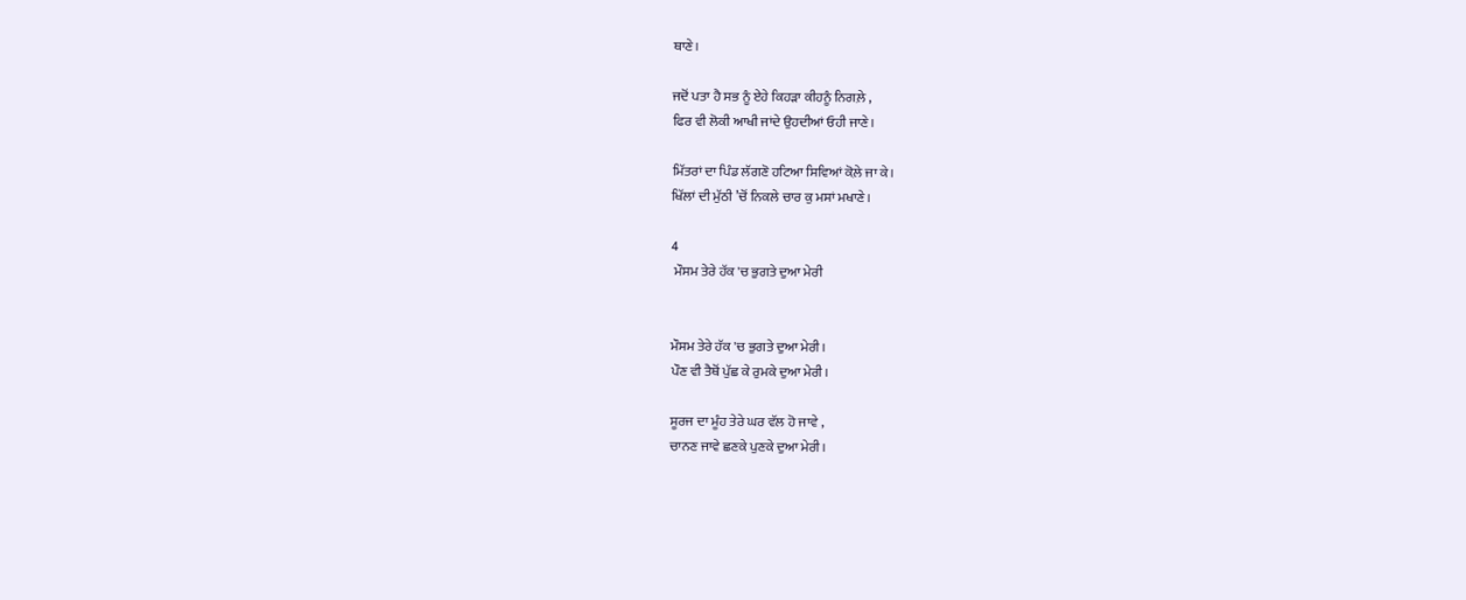ਥਾਣੇ।

ਜਦੋਂ ਪਤਾ ਹੈ ਸਭ ਨੂੰ ਏਹੇ ਕਿਹੜਾ ਕੀਹਨੂੰ ਨਿਗਲ਼ੇ ,
ਫਿਰ ਵੀ ਲੋਕੀ ਆਖੀ ਜਾਂਦੇ ਉਹਦੀਆਂ ਓਹੀ ਜਾਣੇ।

ਮਿੱਤਰਾਂ ਦਾ ਪਿੰਡ ਲੱਗਣੋ ਹਟਿਆ ਸਿਵਿਆਂ ਕੋਲ਼ੇ ਜਾ ਕੇ।
ਖਿੱਲਾਂ ਦੀ ਮੁੱਠੀ ’ਚੋਂ ਨਿਕਲੇ ਚਾਰ ਕੁ ਮਸਾਂ ਮਖਾਣੇ।

4
 ਮੌਸਮ ਤੇਰੇ ਹੱਕ 'ਚ ਭੁਗਤੇ ਦੁਆ ਮੇਰੀ


ਮੌਸਮ ਤੇਰੇ ਹੱਕ 'ਚ ਭੁਗਤੇ ਦੁਆ ਮੇਰੀ।
ਪੌਣ ਵੀ ਤੈਥੋਂ ਪੁੱਛ ਕੇ ਰੁਮਕੇ ਦੁਆ ਮੇਰੀ।

ਸੂਰਜ ਦਾ ਮੂੰਹ ਤੇਰੇ ਘਰ ਵੱਲ ਹੋ ਜਾਵੇ ,
ਚਾਨਣ ਜਾਵੇ ਛਣਕੇ ਪੁਣਕੇ ਦੁਆ ਮੇਰੀ।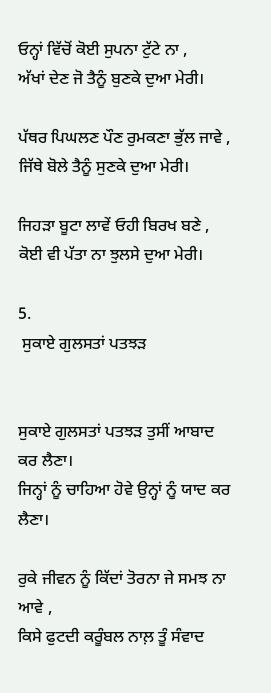ਓਨ੍ਹਾਂ ਵਿੱਚੋਂ ਕੋਈ ਸੁਪਨਾ ਟੁੱਟੇ ਨਾ ,
ਅੱਖਾਂ ਦੇਣ ਜੋ ਤੈਨੂੰ ਬੁਣਕੇ ਦੁਆ ਮੇਰੀ।

ਪੱਥਰ ਪਿਘਲਣ ਪੌਣ ਰੁਮਕਣਾ ਭੁੱਲ ਜਾਵੇ ,
ਜਿੱਥੇ ਬੋਲੇ ਤੈਨੂੰ ਸੁਣਕੇ ਦੁਆ ਮੇਰੀ।

ਜਿਹੜਾ ਬੂਟਾ ਲਾਵੇਂ ਓਹੀ ਬਿਰਖ ਬਣੇ ,
ਕੋਈ ਵੀ ਪੱਤਾ ਨਾ ਝੁਲਸੇ ਦੁਆ ਮੇਰੀ।

5.
 ਸੁਕਾਏ ਗੁਲਸਤਾਂ ਪਤਝੜ


ਸੁਕਾਏ ਗੁਲਸਤਾਂ ਪਤਝੜ ਤੁਸੀਂ ਆਬਾਦ ਕਰ ਲੈਣਾ।
ਜਿਨ੍ਹਾਂ ਨੂੰ ਚਾਹਿਆ ਹੋਵੇ ਉਨ੍ਹਾਂ ਨੂੰ ਯਾਦ ਕਰ ਲੈਣਾ।

ਰੁਕੇ ਜੀਵਨ ਨੂੰ ਕਿੱਦਾਂ ਤੋਰਨਾ ਜੇ ਸਮਝ ਨਾ ਆਵੇ ,
ਕਿਸੇ ਫੁਟਦੀ ਕਰੂੰਬਲ ਨਾਲ਼ ਤੂੰ ਸੰਵਾਦ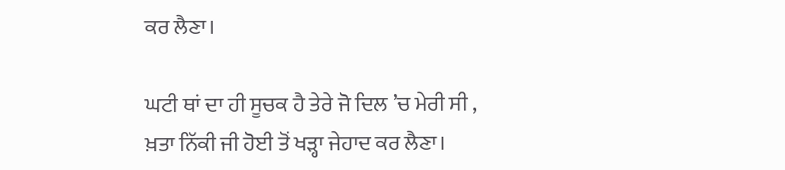ਕਰ ਲੈਣਾ।

ਘਟੀ ਥਾਂ ਦਾ ਹੀ ਸੂਚਕ ਹੈ ਤੇਰੇ ਜੋ ਦਿਲ ’ਚ ਮੇਰੀ ਸੀ ,
ਖ਼ਤਾ ਨਿੱਕੀ ਜੀ ਹੋਈ ਤੋਂ ਖੜ੍ਹਾ ਜੇਹਾਦ ਕਰ ਲੈਣਾ।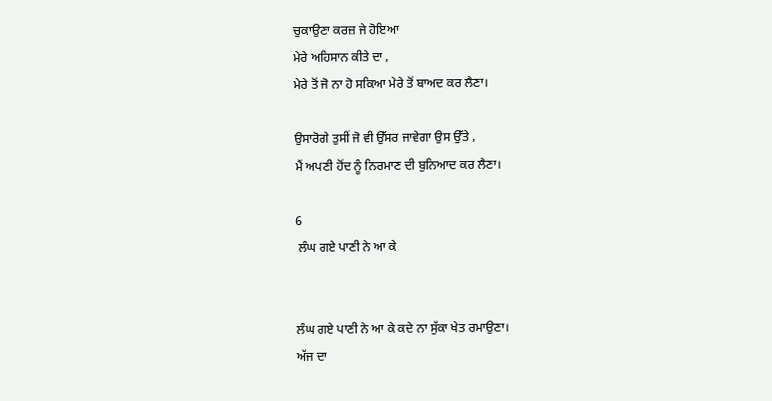ਚੁਕਾਉਣਾ ਕਰਜ਼ ਜੇ ਹੋਇਆ
ਮੇਰੇ ਅਹਿਸਾਨ ਕੀਤੇ ਦਾ ,
ਮੇਰੇ ਤੋਂ ਜੋ ਨਾ ਹੋ ਸਕਿਆ ਮੇਰੇ ਤੋਂ ਬਾਅਦ ਕਰ ਲੈਣਾ।

ਉਸਾਰੋਗੇ ਤੁਸੀਂ ਜੋ ਵੀ ਉੱਸਰ ਜਾਵੇਗਾ ਉਸ ਉੱਤੇ ,
ਮੈਂ ਅਪਣੀ ਹੋਂਦ ਨੂੰ ਨਿਰਮਾਣ ਦੀ ਬੁਨਿਆਦ ਕਰ ਲੈਣਾ।

6
 ਲੰਘ ਗਏ ਪਾਣੀ ਨੇ ਆ ਕੇ


ਲੰਘ ਗਏ ਪਾਣੀ ਨੇ ਆ ਕੇ ਕਦੇ ਨਾ ਸੁੱਕਾ ਖੇਤ ਰਮਾਉਣਾ।
ਅੱਜ ਦਾ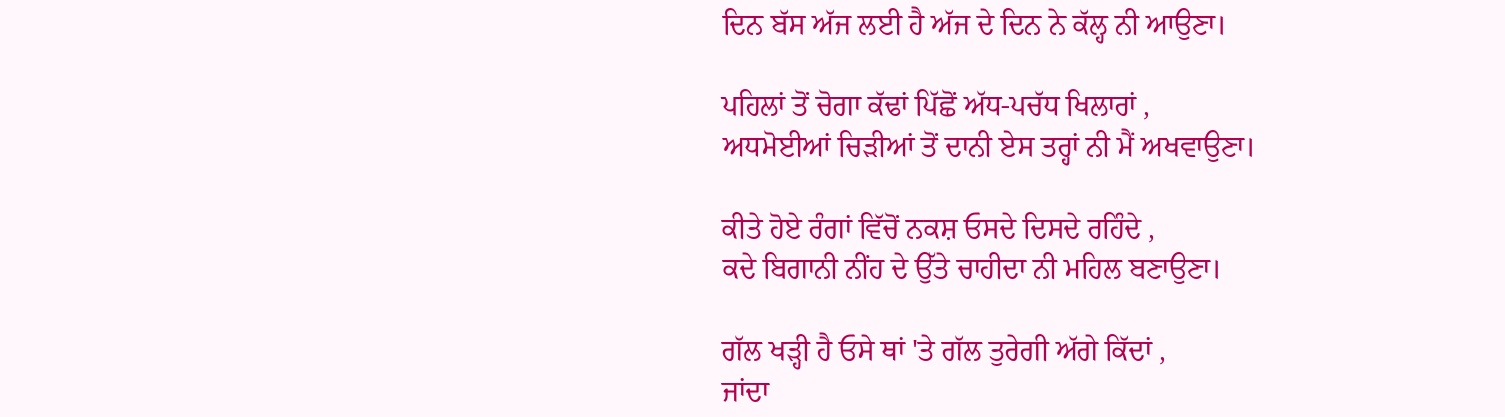ਦਿਨ ਬੱਸ ਅੱਜ ਲਈ ਹੈ ਅੱਜ ਦੇ ਦਿਨ ਨੇ ਕੱਲ੍ਹ ਨੀ ਆਉਣਾ।

ਪਹਿਲਾਂ ਤੋਂ ਚੋਗਾ ਕੱਢਾਂ ਪਿੱਛੋਂ ਅੱਧ-ਪਚੱਧ ਖਿਲਾਰਾਂ ,
ਅਧਮੋਈਆਂ ਚਿੜੀਆਂ ਤੋਂ ਦਾਨੀ ਏਸ ਤਰ੍ਹਾਂ ਨੀ ਮੈਂ ਅਖਵਾਉਣਾ।

ਕੀਤੇ ਹੋਏ ਰੰਗਾਂ ਵਿੱਚੋਂ ਨਕਸ਼ ਓਸਦੇ ਦਿਸਦੇ ਰਹਿੰਦੇ ,
ਕਦੇ ਬਿਗਾਨੀ ਨੀਂਹ ਦੇ ਉੱਤੇ ਚਾਹੀਦਾ ਨੀ ਮਹਿਲ ਬਣਾਉਣਾ।

ਗੱਲ ਖੜ੍ਹੀ ਹੈ ਓਸੇ ਥਾਂ 'ਤੇ ਗੱਲ ਤੁਰੇਗੀ ਅੱਗੇ ਕਿੱਦਾਂ ,
ਜਾਂਦਾ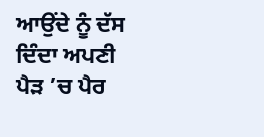ਆਉਂਦੇ ਨੂੰ ਦੱਸ ਦਿੰਦਾ ਅਪਣੀ ਪੈੜ ’ਚ ਪੈਰ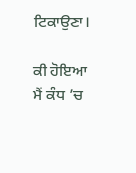ਟਿਕਾਉਣਾ।

ਕੀ ਹੋਇਆ ਮੈਂ ਕੰਧ ’ਚ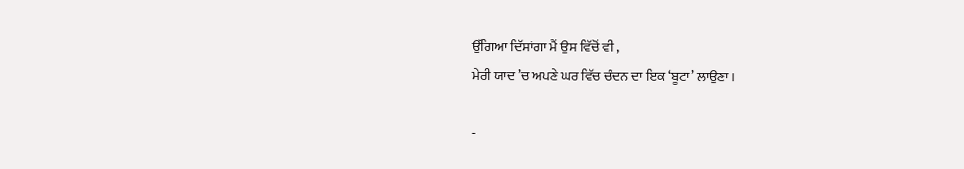ਉੱਗਿਆ ਦਿੱਸਾਂਗਾ ਮੈਂ ਉਸ ਵਿੱਚੋਂ ਵੀ ,
ਮੇਰੀ ਯਾਦ ’ਚ ਅਪਣੇ ਘਰ ਵਿੱਚ ਚੰਦਨ ਦਾ ਇਕ ‘ਬੂਟਾ’ ਲਾਉਣਾ।

-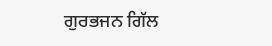ਗੁਰਭਜਨ ਗਿੱਲ